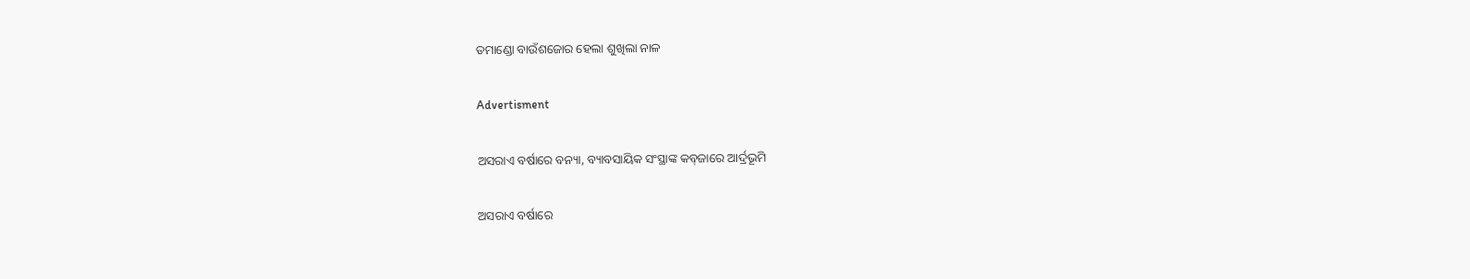ତମାଣ୍ଡୋ ବାଉଁଶଜୋର ହେଲା ଶୁଖିଲା ନାଳ

Advertisment

ଅସରାଏ ବର୍ଷାରେ ବନ୍ୟା, ବ୍ୟାବସାୟିକ ସଂସ୍ଥାଙ୍କ କବ୍‌ଜାରେ ଆର୍ଦ୍ରଭୂମି

ଅସରାଏ ବର୍ଷାରେ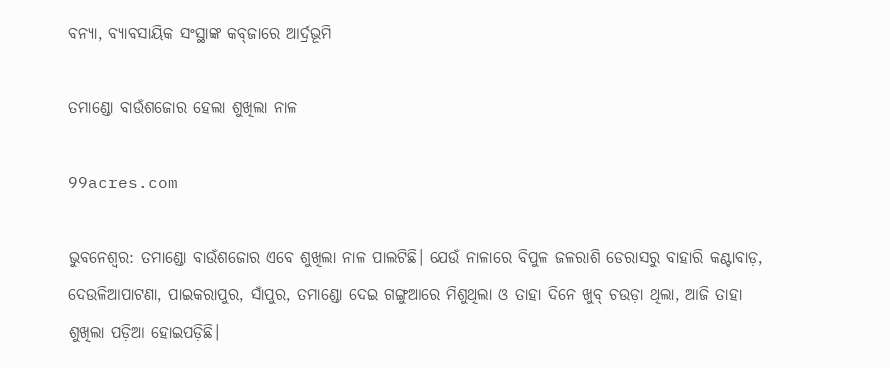ବନ୍ୟା, ବ୍ୟାବସାୟିକ ସଂସ୍ଥାଙ୍କ କବ୍‌ଜାରେ ଆର୍ଦ୍ରଭୂମି

ତମାଣ୍ଡୋ ବାଉଁଶଜୋର ହେଲା ଶୁଖିଲା ନାଳ

99acres.com

ଭୁବନେଶ୍ବର: ତମାଣ୍ଡୋ ବାଉଁଶଜୋର ଏବେ ଶୁଖିଲା ନାଳ ପାଲଟିଛି। ଯେଉଁ ନାଳା‌ରେ ବିପୁଳ ଜଳରାଶି ଡେରାସରୁ ବାହାରି କଣ୍ଟାବାଡ଼, ଦେଉଳିଆପାଟଣା, ପାଇକରାପୁର, ସାଁପୁର, ତମାଣ୍ଡୋ ଦେଇ ଗଙ୍ଗୁଆରେ ମିଶୁଥିଲା ଓ ତାହା ଦିନେ ଖୁବ୍‌ ଚଉଡ଼ା ଥିଲା, ଆଜି ତାହା ଶୁଖିଲା ପଡ଼ିଆ ହୋଇପଡ଼ିଛି।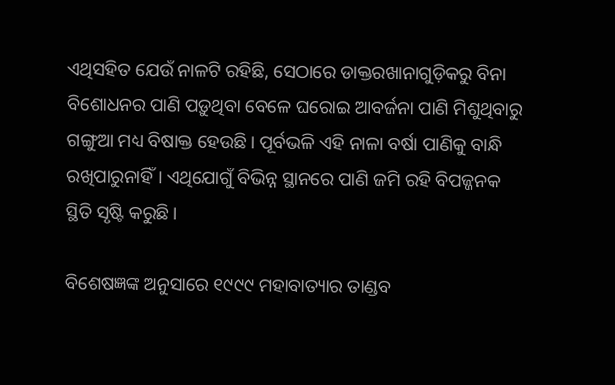ଏଥିସହିତ ଯେଉଁ ନାଳଟି ରହିଛି, ସେଠାରେ ଡାକ୍ତରଖାନାଗୁଡ଼ିକରୁ ବିନା ବିଶୋଧନର ପାଣି ପଡ଼ୁଥିବା ବେଳେ ଘରୋଇ ଆବର୍ଜନା ପାଣି ମିଶୁଥିବାରୁ ଗଙ୍ଗୁଆ ମଧ୍ୟ ବିଷାକ୍ତ ହେଉଛି। ପୂର୍ବଭଳି ଏହି ନାଳା ବର୍ଷା ପାଣିକୁ ବାନ୍ଧି ରଖିପାରୁନାହିଁ। ଏଥିଯୋଗୁଁ ବିଭିନ୍ନ ସ୍ଥାନରେ ପାଣି ଜମି ରହି ବିପଜ୍ଜନକ ସ୍ଥିତି ସୃଷ୍ଟି କରୁଛି।

ବିଶେଷଜ୍ଞଙ୍କ ଅନୁସାରେ ୧୯୯୯ ମହାବାତ୍ୟାର ତାଣ୍ଡବ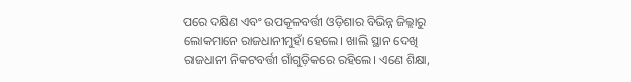ପରେ ଦକ୍ଷିଣ ଏବଂ ଉପକୂଳବର୍ତ୍ତୀ ଓଡ଼ିଶାର ବିଭିନ୍ନ ଜିଲ୍ଲାରୁ ଲୋକମାନେ ରାଜଧାନୀମୁହାଁ ହେଲେ। ଖାଲି ସ୍ଥାନ ଦେଖି ରାଜଧାନୀ ନିକଟବର୍ତ୍ତୀ ଗାଁଗୁଡ଼ିକରେ ରହିଲେ। ଏଣେ ଶିକ୍ଷା,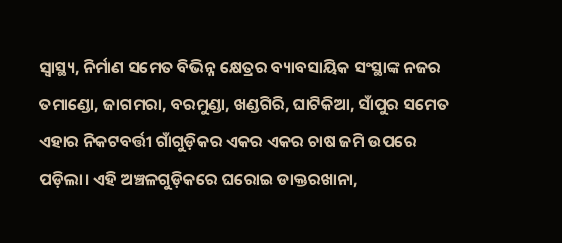ସ୍ବାସ୍ଥ୍ୟ, ନିର୍ମାଣ ସମେତ ବିଭିନ୍ନ କ୍ଷେତ୍ରର ବ୍ୟାବସାୟିକ ସଂସ୍ଥାଙ୍କ ନଜର ତମାଣ୍ଡୋ, ଜାଗମରା, ବରମୁଣ୍ଡା, ଖଣ୍ଡଗିରି, ଘାଟିକିଆ, ସାଁପୁର ସମେତ ଏହାର ନିକଟବର୍ତ୍ତୀ ଗାଁଗୁଡ଼ିକର ଏକର ଏକର ଚାଷ ଜମି ଉପରେ ପଡ଼ିଲା। ଏହି ଅଞ୍ଚଳଗୁଡ଼ିକରେ ଘରୋଇ ଡାକ୍ତରଖାନା,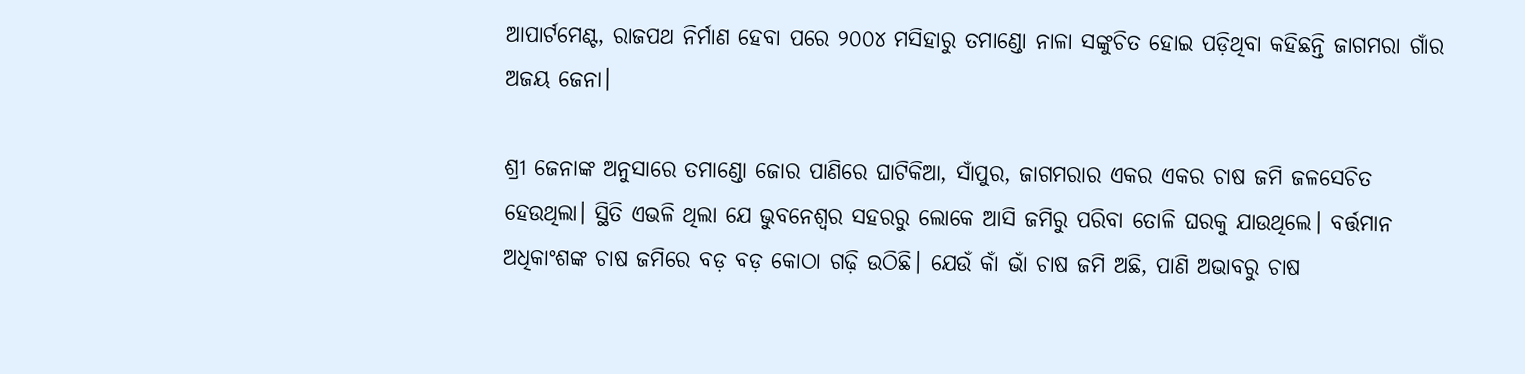ଆପାର୍ଟମେଣ୍ଟ, ରାଜପଥ ନିର୍ମାଣ ହେବା ପରେ ୨୦୦୪ ମସିହାରୁ ତମାଣ୍ଡୋ ନାଳା ସଙ୍କୁଚିତ ହୋଇ ପଡ଼ିଥିବା କହିଛନ୍ତି ଜାଗମରା ଗାଁର ଅଜୟ ଜେନା।

ଶ୍ରୀ ଜେନାଙ୍କ ଅନୁସାରେ ତମାଣ୍ଡୋ ଜୋର ପାଣିରେ ଘାଟିକିଆ, ସାଁପୁର, ଜାଗମରାର ଏକର ଏକର ଚାଷ ଜମି ଜଳସେଚିତ ହେଉଥିଲା। ସ୍ଥିତି ଏଭଳି ଥିଲା ଯେ ଭୁବନେଶ୍ବର ସହରରୁ ଲୋକେ ଆସି ଜମିରୁ ପରିବା ତୋଳି ଘରକୁ ଯାଉଥିଲେ। ବର୍ତ୍ତମାନ ଅଧିକାଂଶଙ୍କ ଚାଷ ଜମିରେ ବଡ଼ ବଡ଼ କୋଠା ଗଢ଼ି ଉଠିଛି। ଯେଉଁ କାଁ ଭାଁ ଚାଷ ଜମି ଅଛି, ପାଣି ଅଭାବରୁ ଚାଷ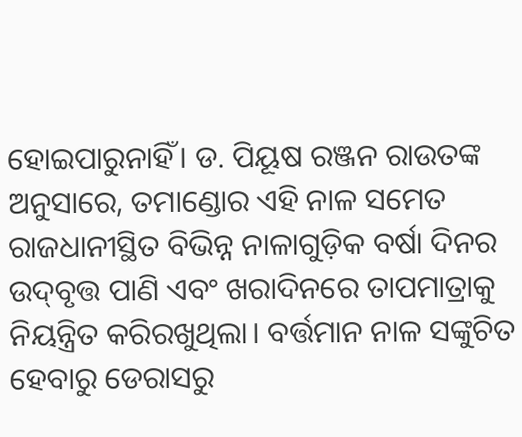ହୋଇପାରୁନାହିଁ। ଡ. ପିୟୂଷ ରଞ୍ଜନ ରାଉତଙ୍କ ଅନୁସାରେ, ତମାଣ୍ଡୋର ଏହି ନାଳ ସମେତ ରାଜଧାନୀସ୍ଥିତ ବିଭିନ୍ନ ନାଳାଗୁଡ଼ିକ ବର୍ଷା ଦିନର ଉଦ୍‌ବୃତ୍ତ ପାଣି ଏବଂ ଖରାଦିନରେ ତାପମାତ୍ରାକୁ ନିୟନ୍ତ୍ରିତ କରିରଖୁଥିଲା। ବର୍ତ୍ତମାନ ନାଳ ସଙ୍କୁଚିତ ହେବାରୁ ଡେରାସରୁ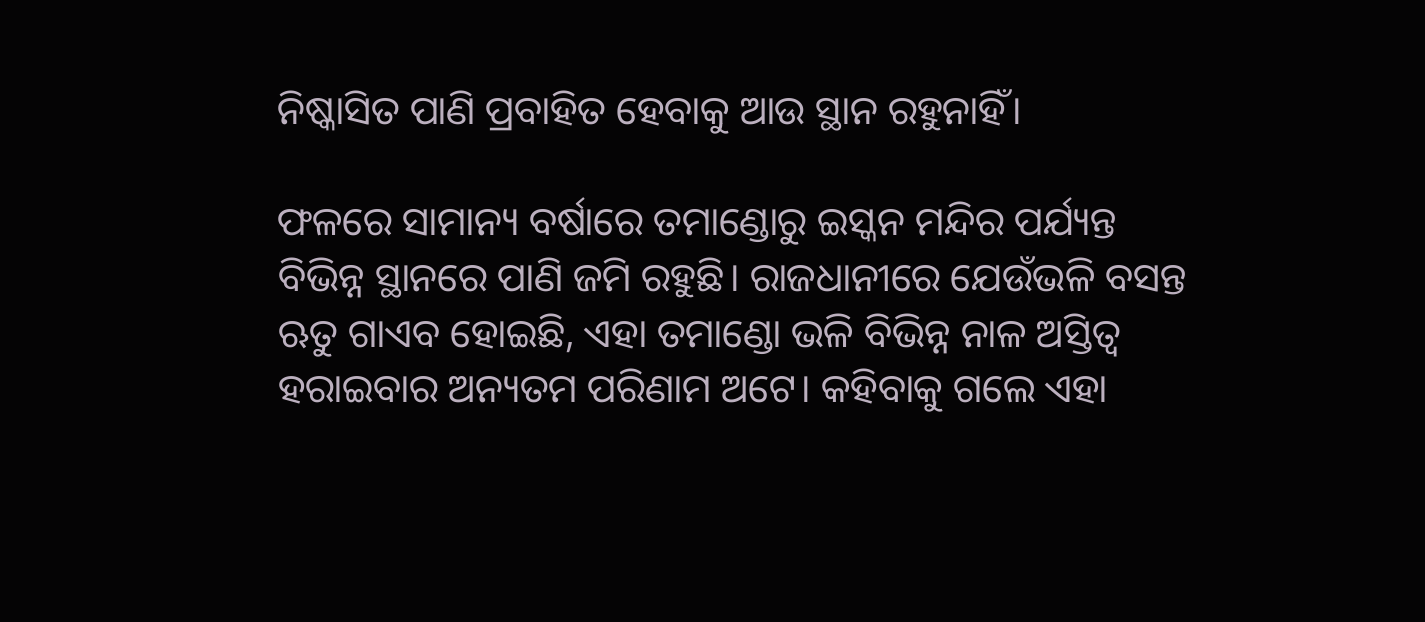ନିଷ୍କାସିତ ପାଣି ପ୍ରବାହିତ ହେବାକୁ ଆଉ ସ୍ଥାନ ରହୁନାହିଁ।

ଫଳରେ ସାମାନ୍ୟ ବର୍ଷାରେ ତମାଣ୍ଡୋରୁ ଇସ୍କନ ମନ୍ଦିର ପର୍ଯ୍ୟନ୍ତ ବିଭିନ୍ନ ସ୍ଥାନରେ ପାଣି ଜମି ରହୁଛି। ରାଜଧାନୀରେ ଯେଉଁଭଳି ବସନ୍ତ ଋତୁ ଗାଏବ ହୋଇଛି, ଏହା ତମାଣ୍ଡୋ ଭଳି ବିଭିନ୍ନ ନାଳ ଅସ୍ତିତ୍ବ ହରାଇବାର ଅନ୍ୟତମ ପରିଣାମ ଅଟେ। କହିବାକୁ ଗଲେ ଏହା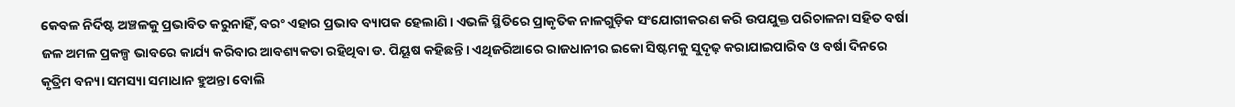କେବଳ ନିର୍ଦିଷ୍ଟ ଅଞ୍ଚଳକୁ ପ୍ରଭାବିତ କରୁନାହିଁ, ବରଂ ଏହାର ପ୍ରଭାବ ବ୍ୟାପକ ହେଲାଣି। ଏଭଳି ସ୍ଥିତିରେ ପ୍ରାକୃତିକ ନାଳଗୁଡ଼ିକ ସଂଯୋଗୀକରଣ କରି ଉପଯୁକ୍ତ ପରିଚାଳନା ସହିତ ବର୍ଷା ଜଳ ଅମଳ ପ୍ରକଳ୍ପ ଭାବରେ କାର୍ଯ୍ୟ କରିବାର ଆବଶ୍ୟକତା ରହିଥିବା ଡ. ପିୟୂଷ କହିଛନ୍ତି। ଏଥିଜରିଆରେ ରାଜଧାନୀର ଇକୋ ସିଷ୍ଟମକୁ ସୁଦୃଢ଼ କରାଯାଇପାରିବ ଓ ବର୍ଷା ଦିନରେ କୃତ୍ରିମ ବନ୍ୟା ସମସ୍ୟା ସମାଧାନ ହୁଅନ୍ତା ବୋଲି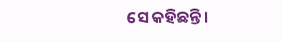ସେ କହିଛନ୍ତି।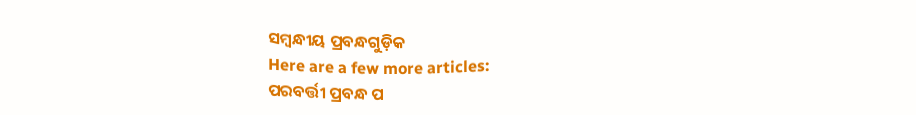ସମ୍ବନ୍ଧୀୟ ପ୍ରବନ୍ଧଗୁଡ଼ିକ
Here are a few more articles:
ପରବର୍ତ୍ତୀ ପ୍ରବନ୍ଧ ପ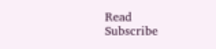Read
Subscribe